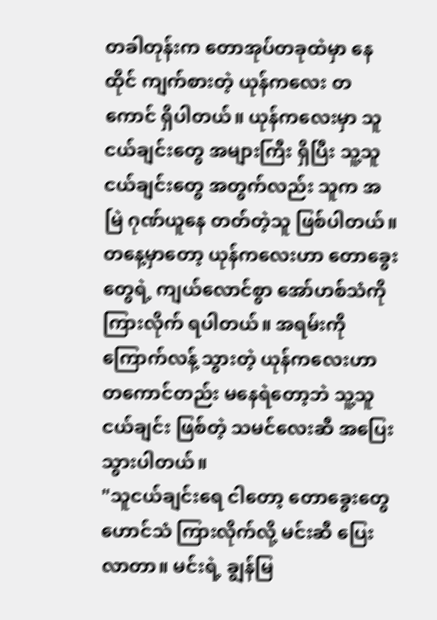တခါတုန်းက တောအုပ်တခုထဲမှာ နေထိုင် ကျက်စားတဲ့ ယုန်ကလေး တကောင် ရှိပါတယ်။ ယုန်ကလေးမှာ သူငယ်ချင်းတွေ အများကြီး ရှိပြီး သူ့သူငယ်ချင်းတွေ အတွက်လည်း သူက အမြဲ ဂုဏ်ယူနေ တတ်တဲ့သူ ဖြစ်ပါတယ်။
တနေ့မှာတော့ ယုန်ကလေးဟာ တောခွေးတွေရဲ့ ကျယ်လောင်စွာ အော်ဟစ်သံကို ကြားလိုက် ရပါတယ်။ အရမ်းကို ကြောက်လန့် သွားတဲ့ ယုန်ကလေးဟာ တကောင်တည်း မနေရဲတော့ဘဲ သူ့သူငယ်ချင်း ဖြစ်တဲ့ သမင်လေးဆီ အပြေး သွားပါတယ်။
"သူငယ်ချင်းရေ ငါတော့ တောခွေးတွေ ဟောင်သံ ကြားလိုက်လို့ မင်းဆီ ပြေးလာတာ။ မင်းရဲ့ ချွန်မြ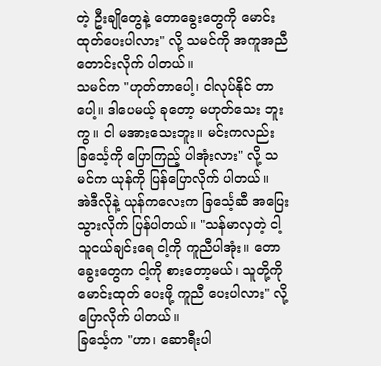တဲ့ ဦးချိုတွေနဲ့ တောခွေးတွေကို မောင်းထုတ်ပေးပါလား" လို့ သမင်ကို အကူအညီ တောင်းလိုက် ပါတယ်။
သမင်က "ဟုတ်တာပေါ့၊ ငါလုပ်နိုင် တာပေါ့။ ဒါပေမယ့် ခုတော့ မဟုတ်သေး ဘူးကွ။ ငါ မအားသေးဘူး။ မင်းကလည်း ခြင်္သေ့ကို ပြောကြည့် ပါအုံးလား" လို့ သမင်က ယုန်ကို ပြန်ပြောလိုက် ပါတယ်။
အဲဒီလိုနဲ့ ယုန်ကလေးက ခြင်္သေ့ဆီ အပြေး သွားလိုက် ပြန်ပါတယ်။ "သန်မာလှတဲ့ ငါ့သူငယ်ချင်းရေ ငါ့ကို ကူညီပါအုံး။ တောခွေးတွေက ငါ့ကို စားတော့မယ်၊ သူတို့ကို မောင်းထုတ် ပေးဖို့ ကူညီ ပေးပါလား" လို့ ပြောလိုက် ပါတယ်။
ခြင်္သေ့က "ဟာ၊ ဆောရီးပါ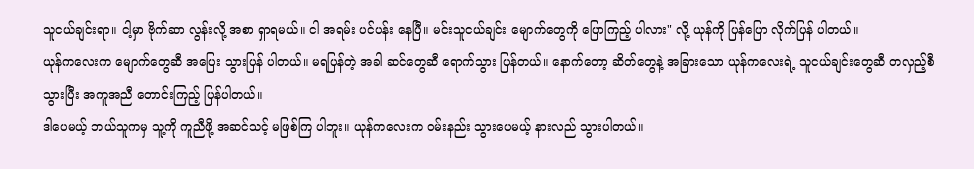သူငယ်ချင်းရာ။ ငါ့မှာ ဗိုက်ဆာ လွန်းလို့ အစာ ရှာရမယ်။ ငါ အရမ်း ပင်ပန်း နေပြီ။ မင်းသူငယ်ချင်း မျောက်တွေကို ပြောကြည့် ပါလား" လို့ ယုန်ကို ပြန်ပြော လိုက်ပြန် ပါတယ်။
ယုန်ကလေးက မျောက်တွေဆီ အပြေး သွားပြန် ပါတယ်။ မရပြန်တဲ့ အခါ ဆင်တွေဆီ ရောက်သွား ပြန်တယ်။ နောက်တော့ ဆိတ်တွေနဲ့ အခြားသော ယုန်ကလေးရဲ့ သူငယ်ချင်းတွေဆီ တလှည့်စီ သွားပြီး အကူအညီ တောင်းကြည့် ပြန်ပါတယ်။
ဒါပေမယ့် ဘယ်သူကမှ သူ့ကို ကူညီဖို့ အဆင်သင့် မဖြစ်ကြ ပါဘူး။ ယုန်ကလေးက ဝမ်းနည်း သွားပေမယ့် နားလည် သွားပါတယ်။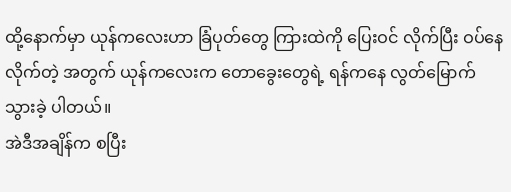ထို့နောက်မှာ ယုန်ကလေးဟာ ခြံပုတ်တွေ ကြားထဲကို ပြေးဝင် လိုက်ပြီး ဝပ်နေလိုက်တဲ့ အတွက် ယုန်ကလေးက တောခွေးတွေရဲ့ ရန်ကနေ လွတ်မြောက် သွားခဲ့ ပါတယ်။
အဲဒီအချိန်က စပြီး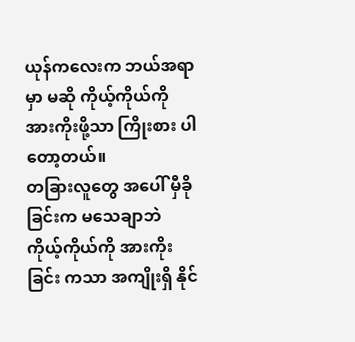ယုန်ကလေးက ဘယ်အရာမှာ မဆို ကိုယ့်ကိုယ်ကို အားကိုးဖို့သာ ကြိုးစား ပါတော့တယ်။
တခြားလူတွေ အပေါ် မှီခိုခြင်းက မသေချာဘဲ ကိုယ့်ကိုယ်ကို အားကိုးခြင်း ကသာ အကျိုးရှိ နိုင်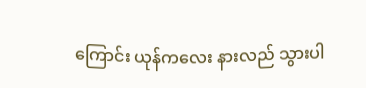ကြောင်း ယုန်ကလေး နားလည် သွားပါ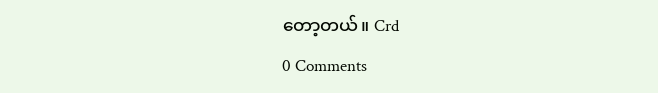တော့တယ်။ Crd
0 Comments